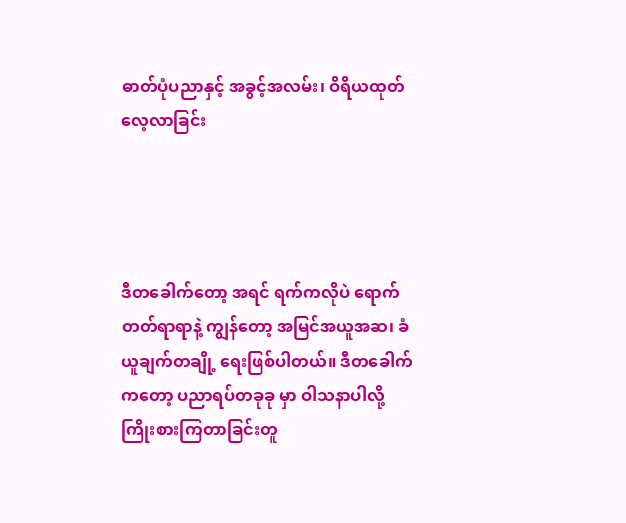ဓာတ်ပုံပညာနှင့် အခွင့်အလမ်း၊ ဝိရိယထုတ်လေ့လာခြင်း




ဒီတခေါက်တော့ အရင် ရက်ကလိုပဲ ရောက်တတ်ရာရာနဲ့ ကျွန်တော့ အမြင်အယူအဆ၊ ခံယူချက်တချို့ ရေးဖြစ်ပါတယ်။ ဒီတခေါက်ကတော့ ပညာရပ်တခုခု မှာ ဝါသနာပါလို့ ကြိုးစားကြတာခြင်းတူ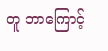တူ ဘာကြောင့်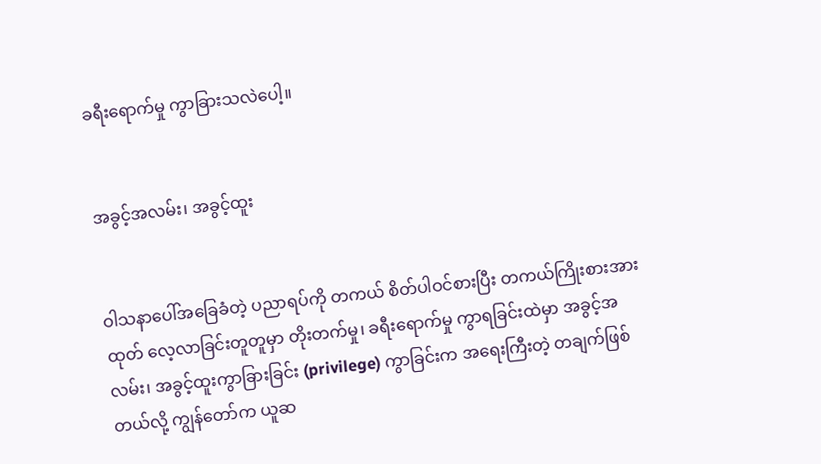ခရီးရောက်မှု ကွာခြားသလဲပေါ့။


အခွင့်အလမ်း၊ အခွင့်ထူး


ဝါသနာပေါ်အခြေခံတဲ့ ပညာရပ်ကို တကယ် စိတ်ပါဝင်စားပြီး တကယ်ကြိုးစားအားထုတ် လေ့လာခြင်းတူတူမှာ တိုးတက်မှု၊ ခရီးရောက်မှု ကွာရခြင်းထဲမှာ အခွင့်အလမ်း၊ အခွင့်ထူးကွာခြားခြင်း (privilege) ကွာခြင်းက အရေးကြီးတဲ့ တချက်ဖြစ်တယ်လို့ ကျွန်တော်က ယူဆ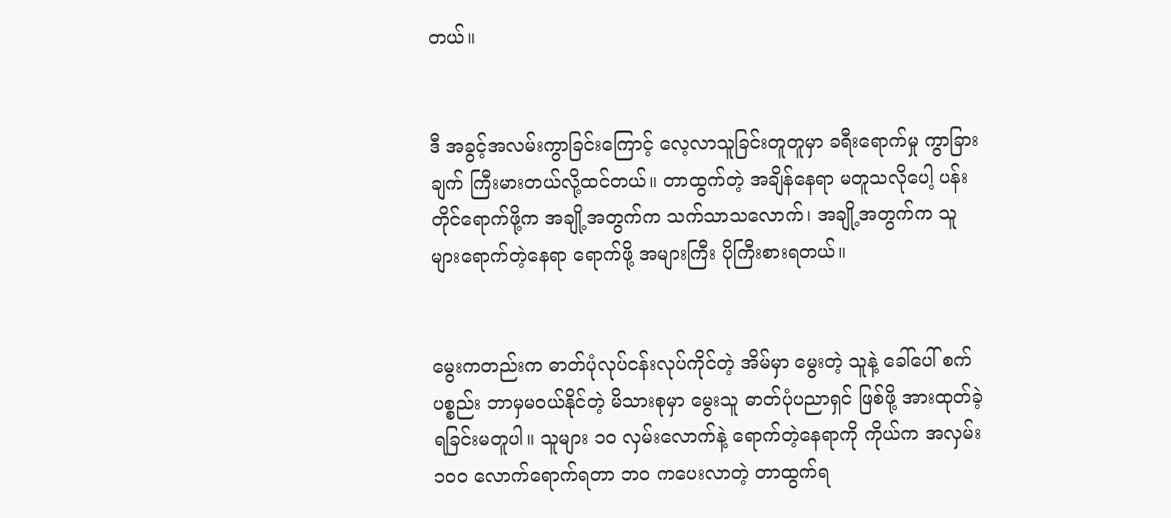တယ်။


ဒီ အခွင့်အလမ်းကွာခြင်းကြောင့် လေ့လာသူခြင်းတူတူမှာ ခရီးရောက်မှု ကွာခြားချက် ကြီးမားတယ်လို့ထင်တယ်။ တာထွက်တဲ့ အချိန်နေရာ မတူသလိုပေါ့ ပန်းတိုင်ရောက်ဖို့က အချို့အတွက်က သက်သာသလောက်၊ အချို့အတွက်က သူများရောက်တဲ့နေရာ ရောက်ဖို့ အများကြီး ပိုကြီးစားရတယ်။


မွေးကတည်းက ဓာတ်ပုံလုပ်ငန်းလုပ်ကိုင်တဲ့ အိမ်မှာ မွေးတဲ့ သူနဲ့ ခေါ်ပေါ် စက်ပစ္စည်း ဘာမှမဝယ်နိုင်တဲ့ မိသားစုမှာ မွေးသူ ဓာတ်ပုံပညာရှင် ဖြစ်ဖို့ အားထုတ်ခဲ့ရခြင်းမတူပါ။ သူများ ၁၀ လှမ်းလောက်နဲ့ ရောက်တဲ့နေရာကို ကိုယ်က အလှမ်း ၁၀၀ လောက်ရောက်ရတာ ဘဝ ကပေးလာတဲ့ တာထွက်ရ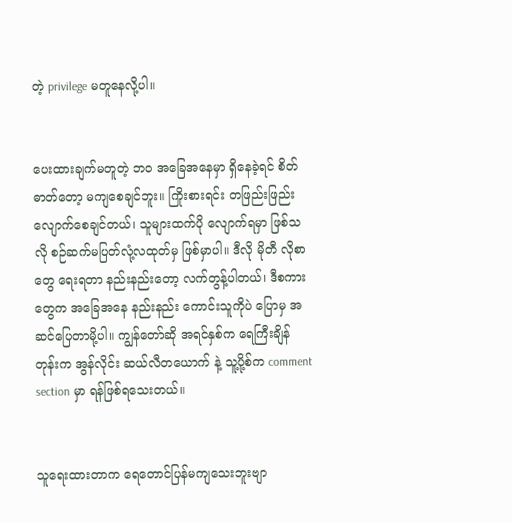တဲ့ privilege မတူနေလို့ပါ။


ပေးထားချက်မတူတဲ့ ဘဝ အခြေအနေမှာ ရှိနေခဲ့ရင် စိတ်ဓာတ်တော့ မကျစေချင်ဘူး။ ကြိုးစားရင်း တဖြည်းဖြည်း လျောက်စေချင်တယ်၊ သူများထက်ပို လျောက်ရမှာ ဖြစ်သလို စဉ်ဆက်မပြတ်လုံ့လထုတ်မှ ဖြစ်မှာပါ။ ဒီလို မိုတီ လိုစာတွေ ရေးရတာ နည်းနည်းတော့ လက်တွန့်ပါတယ်၊ ဒီစကားတွေက အခြေအနေ နည်းနည်း ကောင်းသူကိုပဲ ပြောမှ အဆင်ပြေတာမို့ပါ။ ကျွန်တော်ဆို အရင်နှစ်က ရေကြီးချိန်တုန်းက အွန်လိုင်း ဆယ်လီတယောက် နဲ့ သူ့ပို့စ်က comment section မှာ ရန်ဖြစ်ရသေးတယ်။


သူရေးထားတာက ရေတောင်ပြန်မကျသေးဘူးဗျာ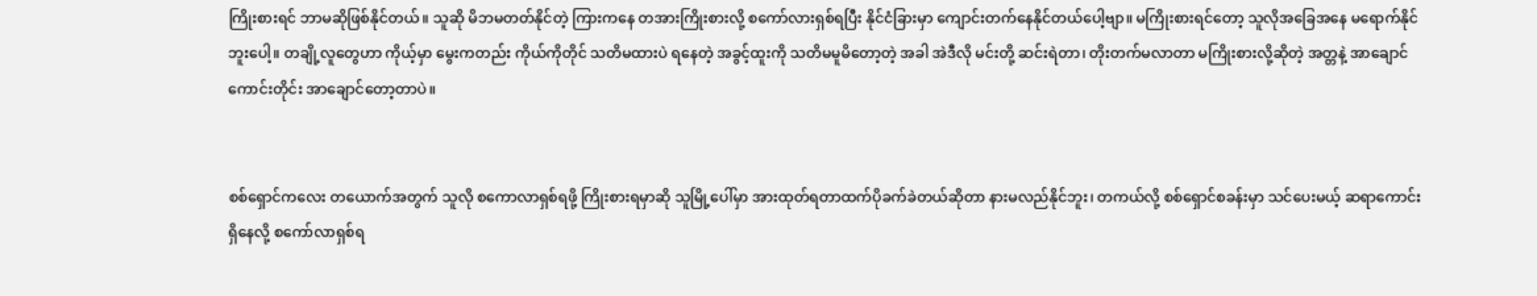ကြိုးစားရင် ဘာမဆိုဖြစ်နိုင်တယ်။ သူဆို မိဘမတတ်နိုင်တဲ့ ကြားကနေ တအားကြိုးစားလို့ စကော်လားရှစ်ရပြီး နိုင်ငံခြားမှာ ကျောင်းတက်နေနိုင်တယ်ပေါ့ဗျာ။ မကြိုးစားရင်တော့ သူလိုအခြေအနေ မရောက်နိုင်ဘူးပေါ့။ တချို့လူတွေဟာ ကိုယ့်မှာ မွေးကတည်း ကိုယ်ကိုတိုင် သတိမထားပဲ ရနေတဲ့ အခွင့်ထူးကို သတိမမူမိတော့တဲ့ အခါ အဲဒီလို မင်းတို့ ဆင်းရဲတာ၊ တိုးတက်မလာတာ မကြိုးစားလို့ဆိုတဲ့ အတ္တနဲ့ အာချောင်ကောင်းတိုင်း အာချောင်တော့တာပဲ။


စစ်ရှောင်ကလေး တယောက်အတွက် သူလို စကောလာရှစ်ရဖို့ ကြိုးစားရမှာဆို သူမြို့ပေါ်မှာ အားထုတ်ရတာထက်ပိုခက်ခဲတယ်ဆိုတာ နားမလည်နိုင်ဘူး၊ တကယ်လို့ စစ်ရှောင်စခန်းမှာ သင်ပေးမယ့် ဆရာကောင်းရှိနေလို့ စကော်လာရှစ်ရ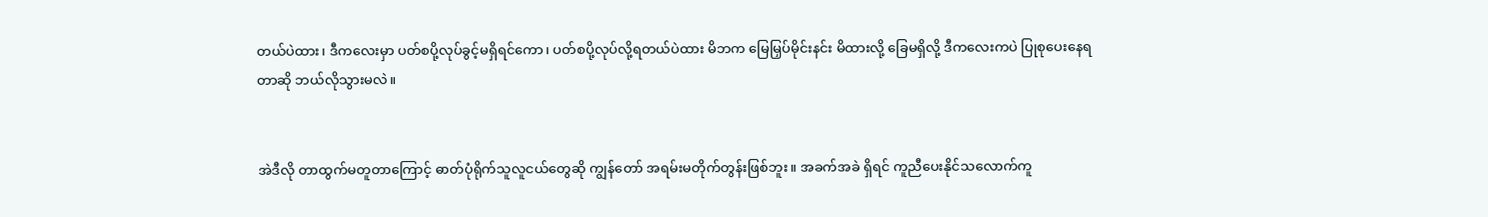တယ်ပဲထား၊ ဒီကလေးမှာ ပတ်စပို့လုပ်ခွင့်မရှိရင်ကော၊ ပတ်စပို့လုပ်လို့ရတယ်ပဲထား မိဘက မြေမြှပ်မိုင်းနင်း မိထားလို့ ခြေမရှိလို့ ဒီကလေးကပဲ ပြုစုပေးနေရတာဆို ဘယ်လိုသွားမလဲ။


အဲဒီလို တာထွက်မတူတာကြောင့် ဓာတ်ပုံရိုက်သူလူငယ်တွေဆို ကျွန်တော် အရမ်းမတိုက်တွန်းဖြစ်ဘူး။ အခက်အခဲ ရှိရင် ကူညီပေးနိုင်သလောက်ကူ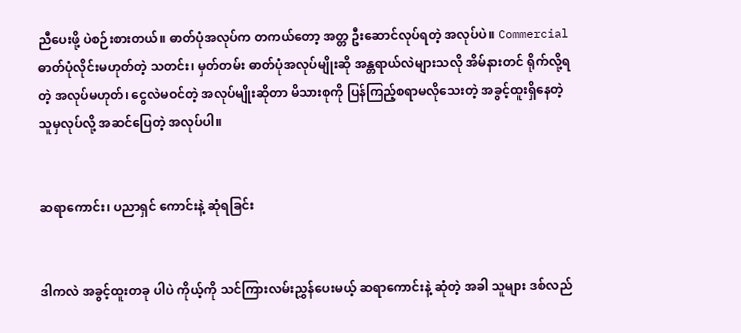ညီပေးဖို့ ပဲစဉ်းစားတယ်။ ဓာတ်ပုံအလုပ်က တကယ်တော့ အတ္တ ဦးဆောင်လုပ်ရတဲ့ အလုပ်ပဲ။ Commercial ဓာတ်ပုံလိုင်းမဟုတ်တဲ့ သတင်း၊ မှတ်တမ်း ဓာတ်ပုံအလုပ်မျိုးဆို အန္တရာယ်လဲများသလို အိမ်နားတင် ရိုက်လို့ရတဲ့ အလုပ်မဟုတ်၊ ငွေလဲမဝင်တဲ့ အလုပ်မျိုးဆိုတာ မိသားစုကို ပြန်ကြည့်စရာမလိုသေးတဲ့ အခွင့်ထူးရှိနေတဲ့ သူမှလုပ်လို့ အဆင်ပြေတဲ့ အလုပ်ပါ။


ဆရာကောင်း၊ ပညာရှင် ကောင်းနဲ့ ဆုံရခြင်း


ဒါကလဲ အခွင့်ထူးတခု ပါပဲ ကိုယ့်ကို သင်ကြားလမ်းညွှန်ပေးမယ့် ဆရာကောင်းနဲ့ ဆုံတဲ့ အခါ သူများ ဒစ်လည်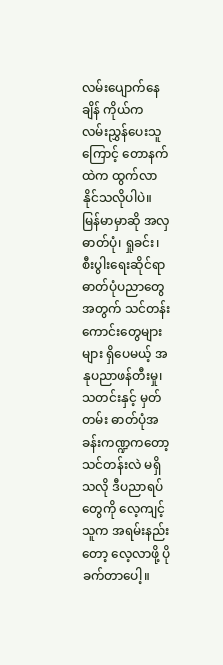လမ်းပျောက်နေချိန် ကိုယ်က လမ်းညွှန်ပေးသူကြောင့် တောနက်ထဲက ထွက်လာနိုင်သလိုပါပဲ။ မြန်မာမှာဆို အလှဓာတ်ပုံ၊ ရှုခင်း၊ စီးပွါးရေးဆိုင်ရာ ဓာတ်ပုံပညာတွေအတွက် သင်တန်းကောင်းတွေများများ ရှိပေမယ့် အနုပညာဖန်တီးမှု၊ သတင်းနှင့် မှတ်တမ်း ဓာတ်ပုံအခန်းကဏ္ဍကတော့ သင်တန်းလဲ မရှိသလို ဒီပညာရပ်တွေကို လေ့ကျင့်သူက အရမ်းနည်းတော့ လေ့လာဖို့ ပိုခက်တာပေါ့။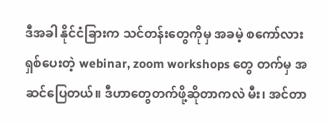ဒီအခါ နိုင်ငံခြားက သင်တန်းတွေကိုမှ အခမဲ့ စကော်လားရှစ်ပေးတဲ့ webinar, zoom workshops တွေ တက်မှ အဆင်ပြေတယ်။ ဒီဟာတွေတက်ဖို့ဆိုတာကလဲ မီး၊ အင်တာ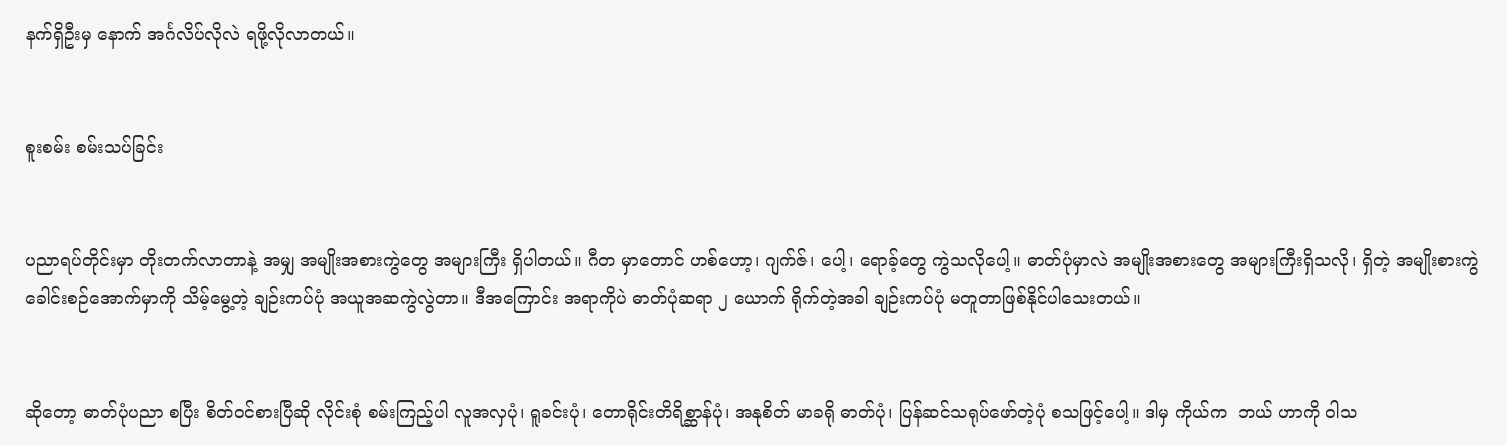နက်ရှိဦးမှ နောက် အင်္ဂလိပ်လိုလဲ ရဖို့လိုလာတယ်။


စူးစမ်း စမ်းသပ်ခြင်း


ပညာရပ်တိုင်းမှာ တိုးတက်လာတာနဲ့ အမျှ အမျိုးအစားကွဲတွေ အများကြီး ရှိပါတယ်။ ဂီတ မှာတောင် ဟစ်ဟော့၊ ဂျက်ဇ်၊ ပေါ့၊ ရောခ့်တွေ ကွဲသလိုပေါ့။ ဓာတ်ပုံမှာလဲ အမျိုးအစားတွေ အများကြီးရှိသလို၊ ရှိတဲ့ အမျိုးစားကွဲ ခေါင်းစဉ်အောက်မှာကို သိမ့်မွေ့တဲ့ ချဉ်းကပ်ပုံ အယူအဆကွဲလွဲတာ။ ဒီအကြောင်း အရာကိုပဲ ဓာတ်ပုံဆရာ ၂ ယောက် ရိုက်တဲ့အခါ ချဉ်းကပ်ပုံ မတူတာဖြစ်နိုင်ပါသေးတယ်။


ဆိုတော့ ဓာတ်ပုံပညာ စပြီး စိတ်ဝင်စားပြီဆို လိုင်းစုံ စမ်းကြည့်ပါ လူအလှပုံ၊ ရူခင်းပုံ၊ တောရိုင်းတိရိစ္ဆာန်ပုံ၊ အနုစိတ် မာခရို ဓာတ်ပုံ၊ ပြန်ဆင်သရုပ်ဖော်တဲ့ပုံ စသဖြင့်ပေါ့။ ဒါမှ ကိုယ်က  ဘယ် ဟာကို ဝါသ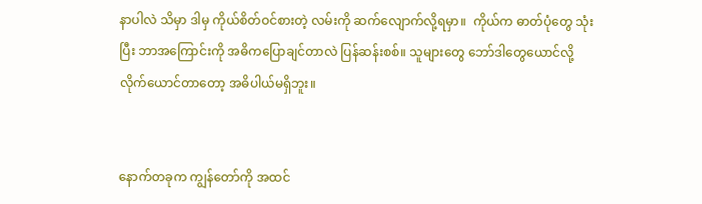နာပါလဲ သိမှာ ဒါမှ ကိုယ်စိတ်ဝင်စားတဲ့ လမ်းကို ဆက်လျောက်လို့ရမှာ။  ကိုယ်က ဓာတ်ပုံတွေ သုံးပြီး ဘာအကြောင်းကို အဓိကပြောချင်တာလဲ ပြန်ဆန်းစစ်။ သူများတွေ ဘော်ဒါတွေယောင်လို့ လိုက်ယောင်တာတော့ အဓိပါယ်မရှိဘူး။


နောက်တခုက ကျွန်တော်ကို အထင်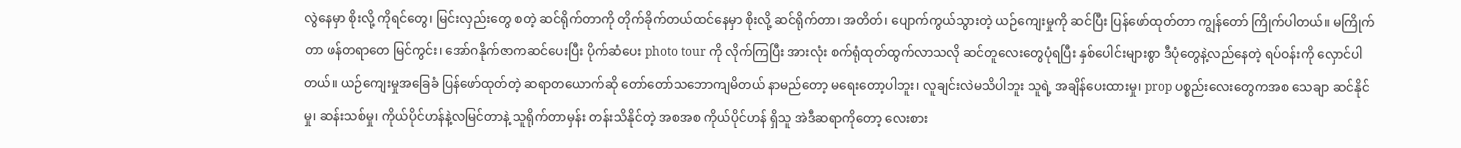လွဲနေမှာ စိုးလို့ ကိုရင်တွေ၊ မြင်းလှည်းတွေ စတဲ့ ဆင်ရိုက်တာကို တိုက်ခိုက်တယ်ထင်နေမှာ စိုးလို့ ဆင်ရိုက်တာ၊ အတိတ်၊ ပျောက်ကွယ်သွားတဲ့ ယဉ်ကျေးမှုကို ဆင်ပြီး ပြန်ဖော်ထုတ်တာ ကျွန်တော် ကြိုက်ပါတယ်။ မကြိုက်တာ ဖန်တရာတေ မြင်ကွင်း၊ အော်ဂနိုက်ဇာကဆင်ပေးပြီး ပိုက်ဆံပေး photo tour ကို လိုက်ကြပြီး အားလုံး စက်ရုံထုတ်ထွက်လာသလို ဆင်တူလေးတွေပုံရပြီး နှစ်ပေါင်းများစွာ ဒီပုံတွေနဲ့လည်နေတဲ့ ရပ်ဝန်းကို လှောင်ပါတယ်။ ယဉ်ကျေးမှုအခြေခံ ပြန်ဖော်ထုတ်တဲ့ ဆရာတယောက်ဆို တော်တော်သဘောကျမိတယ် နာမည်တော့ မရေးတော့ပါဘူး၊ လူချင်းလဲမသိပါဘူး သူရဲ့ အချိန်ပေးထားမှု၊ prop ပစ္စည်းလေးတွေကအစ သေချာ ဆင်နိုင်မှု၊ ဆန်းသစ်မှု၊ ကိုယ်ပိုင်ဟန်နဲ့လမြင်တာနဲ့ သူရိုက်တာမှန်း တန်းသိနိုင်တဲ့ အစအစ ကိုယ်ပိုင်ဟန် ရှိသူ အဲဒီဆရာကိုတော့ လေးစား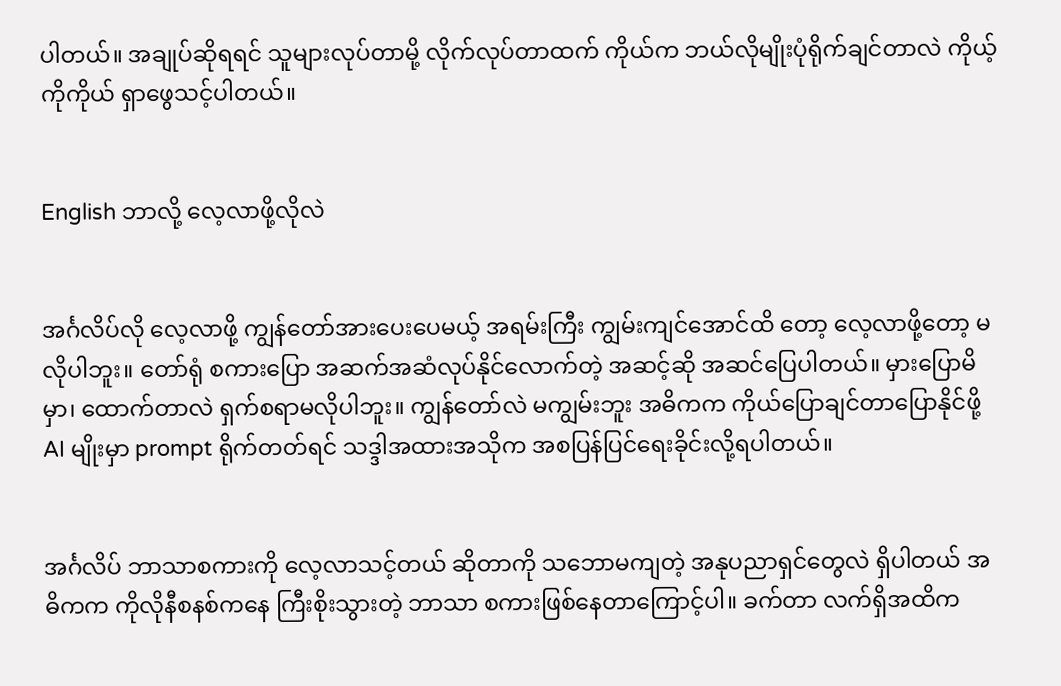ပါတယ်။ အချုပ်ဆိုရရင် သူများလုပ်တာမို့ လိုက်လုပ်တာထက် ကိုယ်က ဘယ်လိုမျိုးပုံရိုက်ချင်တာလဲ ကိုယ့်ကိုကိုယ် ရှာဖွေသင့်ပါတယ်။


English ဘာလို့ လေ့လာဖို့လိုလဲ


အင်္ဂလိပ်လို လေ့လာဖို့ ကျွန်တော်အားပေးပေမယ့် အရမ်းကြီး ကျွမ်းကျင်အောင်ထိ တော့ လေ့လာဖို့တော့ မလိုပါဘူး။ တော်ရုံ စကားပြော အဆက်အဆံလုပ်နိုင်လောက်တဲ့ အဆင့်ဆို အဆင်ပြေပါတယ်။ မှားပြောမိမှာ၊ ထောက်တာလဲ ရှက်စရာမလိုပါဘူး။ ကျွန်တော်လဲ မကျွမ်းဘူး အဓိကက ကိုယ်ပြောချင်တာပြောနိုင်ဖို့ AI မျိုးမှာ prompt ရိုက်တတ်ရင် သဒ္ဒါအထားအသိုက အစပြန်ပြင်ရေးခိုင်းလို့ရပါတယ်။


အင်္ဂလိပ် ဘာသာစကားကို လေ့လာသင့်တယ် ဆိုတာကို သဘောမကျတဲ့ အနုပညာရှင်တွေလဲ ရှိပါတယ် အဓိကက ကိုလိုနီစနစ်ကနေ ကြီးစိုးသွားတဲ့ ဘာသာ စကားဖြစ်နေတာကြောင့်ပါ။ ခက်တာ လက်ရှိအထိက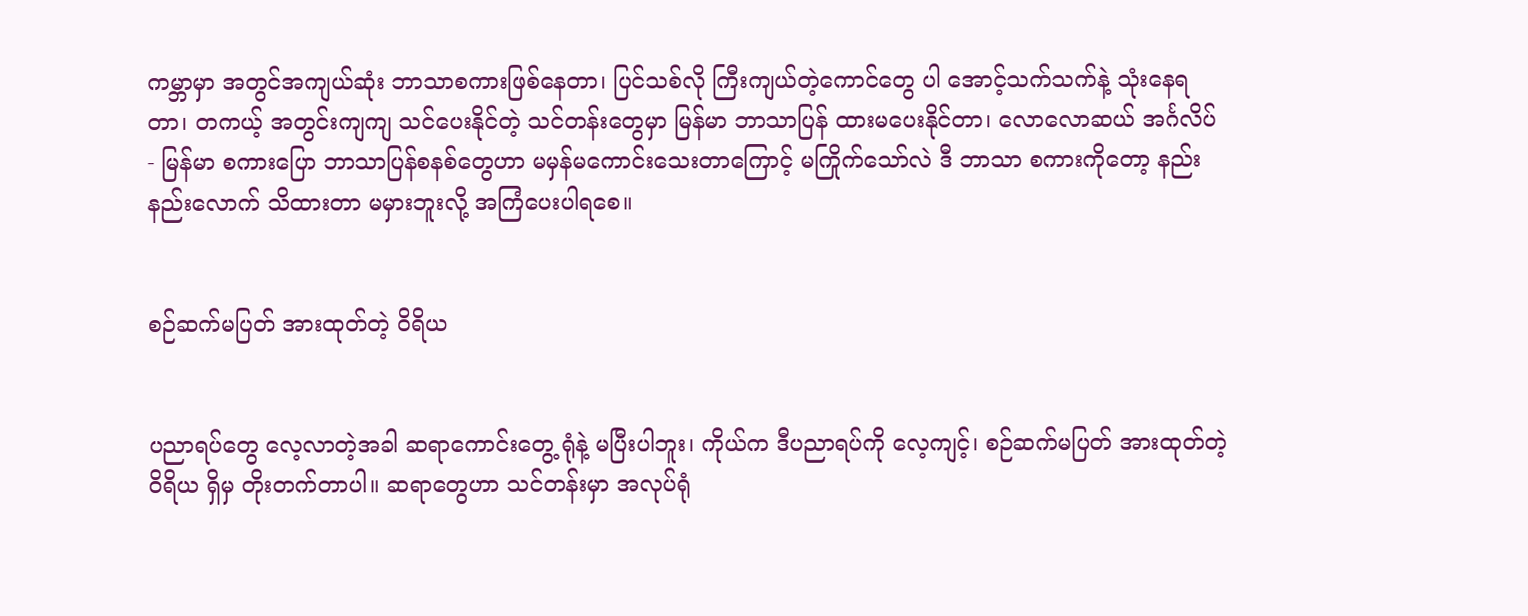ကမ္ဘာမှာ အတွင်အကျယ်ဆုံး ဘာသာစကားဖြစ်နေတာ၊ ပြင်သစ်လို ကြီးကျယ်တဲ့ကောင်တွေ ပါ အောင့်သက်သက်နဲ့ သုံးနေရတာ၊ တကယ့် အတွင်းကျကျ သင်ပေးနိုင်တဲ့ သင်တန်းတွေမှာ မြန်မာ ဘာသာပြန် ထားမပေးနိုင်တာ၊ လောလောဆယ် အင်္ဂလိပ် - မြန်မာ စကားပြော ဘာသာပြန်စနစ်တွေဟာ မမှန်မကောင်းသေးတာကြောင့် မကြိုက်သော်လဲ ဒီ ဘာသာ စကားကိုတော့ နည်းနည်းလောက် သိထားတာ မမှားဘူးလို့ အကြံပေးပါရစေ။


စဉ်ဆက်မပြတ် အားထုတ်တဲ့ ဝိရိယ


ပညာရပ်တွေ လေ့လာတဲ့အခါ ဆရာကောင်းတွေ့ ရုံနဲ့ မပြီးပါဘူး၊ ကိုယ်က ဒီပညာရပ်ကို လေ့ကျင့်၊ စဉ်ဆက်မပြတ် အားထုတ်တဲ့ ဝိရိယ ရှိမှ တိုးတက်တာပါ။ ဆရာတွေဟာ သင်တန်းမှာ အလုပ်ရုံ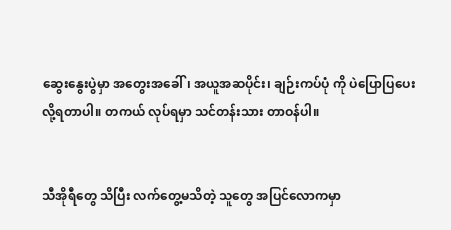ဆွေးနွေးပွဲမှာ အတွေးအခေါ်၊ အယူအဆပိုင်း၊ ချဉ်းကပ်ပုံ ကို ပဲပြောပြပေးလို့ရတာပါ။ တကယ် လုပ်ရမှာ သင်တန်းသား တာဝန်ပါ။


သီအိုရီတွေ သိပြီး လက်တွေ့မသိတဲ့ သူတွေ အပြင်လောကမှာ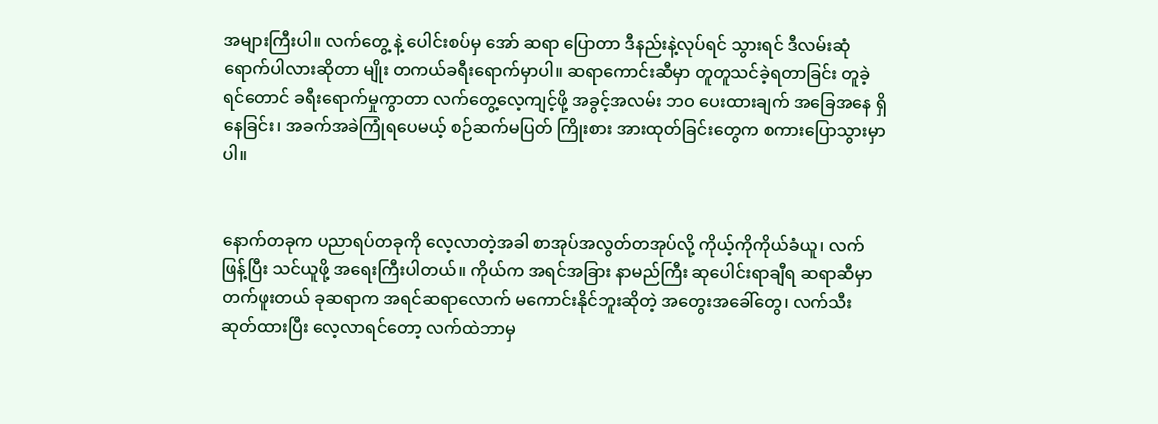အများကြီးပါ။ လက်တွေ့ နဲ့ ပေါင်းစပ်မှ အော် ဆရာ ပြောတာ ဒီနည်းနဲ့လုပ်ရင် သွားရင် ဒီလမ်းဆုံရောက်ပါလားဆိုတာ မျိုး တကယ်ခရီးရောက်မှာပါ။ ဆရာကောင်းဆီမှာ တူတူသင်ခဲ့ရတာခြင်း တူခဲ့ရင်တောင် ခရီးရောက်မှုကွာတာ လက်တွေ့လေ့ကျင့်ဖို့ အခွင့်အလမ်း ဘဝ ပေးထားချက် အခြေအနေ ရှိနေခြင်း၊ အခက်အခဲကြုံရပေမယ့် စဉ်ဆက်မပြတ် ကြိုးစား အားထုတ်ခြင်းတွေက စကားပြောသွားမှာပါ။


နောက်တခုက ပညာရပ်တခုကို လေ့လာတဲ့အခါ စာအုပ်အလွတ်တအုပ်လို့ ကိုယ့်ကိုကိုယ်ခံယူ၊ လက်ဖြန့်ပြီး သင်ယူဖို့ အရေးကြီးပါတယ်။ ကိုယ်က အရင်အခြား နာမည်ကြီး ဆုပေါင်းရာချီရ ဆရာဆီမှာ တက်ဖူးတယ် ခုဆရာက အရင်ဆရာလောက် မကောင်းနိုင်ဘူးဆိုတဲ့ အတွေးအခေါ်တွေ၊ လက်သီးဆုတ်ထားပြီး လေ့လာရင်တော့ လက်ထဲဘာမှ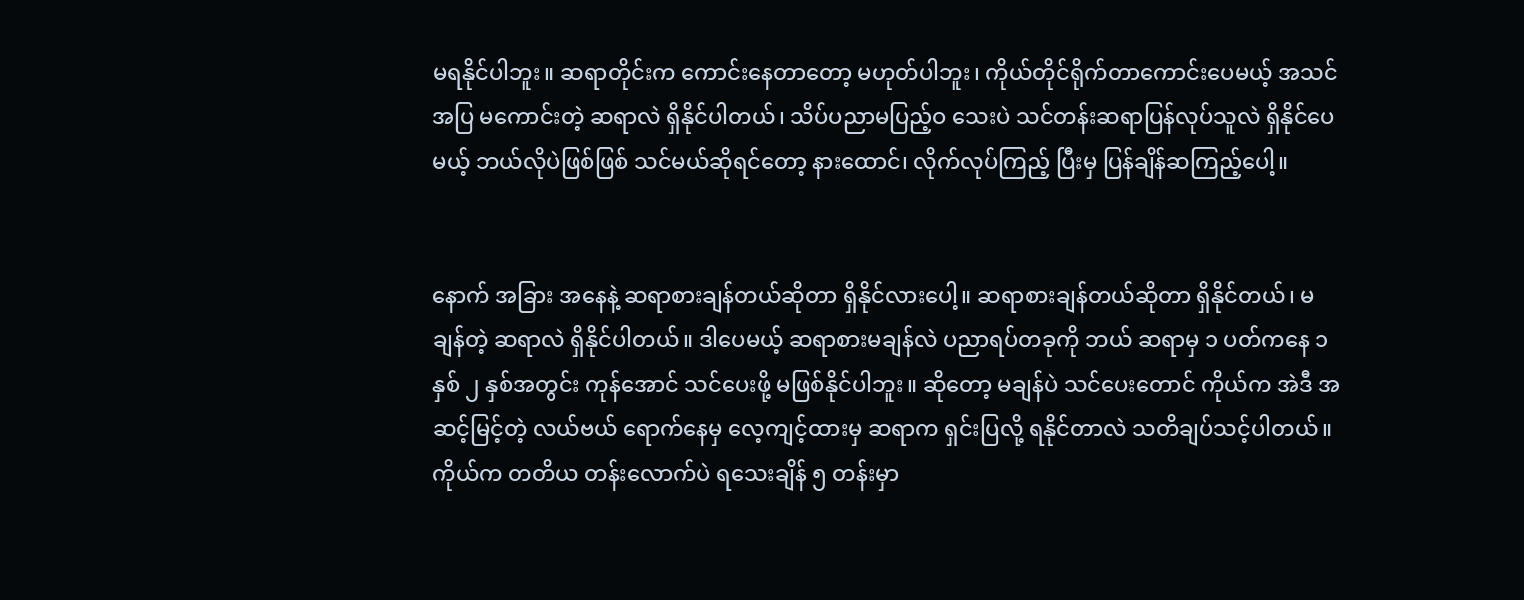မရနိုင်ပါဘူး။ ဆရာတိုင်းက ကောင်းနေတာတော့ မဟုတ်ပါဘူး၊ ကိုယ်တိုင်ရိုက်တာကောင်းပေမယ့် အသင်အပြ မကောင်းတဲ့ ဆရာလဲ ရှိနိုင်ပါတယ်၊ သိပ်ပညာမပြည့်ဝ သေးပဲ သင်တန်းဆရာပြန်လုပ်သူလဲ ရှိနိုင်ပေမယ့် ဘယ်လိုပဲဖြစ်ဖြစ် သင်မယ်ဆိုရင်တော့ နားထောင်၊ လိုက်လုပ်ကြည့် ပြီးမှ ပြန်ချိန်ဆကြည့်ပေါ့။


နောက် အခြား အနေနဲ့ ဆရာစားချန်တယ်ဆိုတာ ရှိနိုင်လားပေါ့။ ဆရာစားချန်တယ်ဆိုတာ ရှိနိုင်တယ်၊ မချန်တဲ့ ဆရာလဲ ရှိနိုင်ပါတယ်။ ဒါပေမယ့် ဆရာစားမချန်လဲ ပညာရပ်တခုကို ဘယ် ဆရာမှ ၁ ပတ်ကနေ ၁ နှစ် ၂ နှစ်အတွင်း ကုန်အောင် သင်ပေးဖို့ မဖြစ်နိုင်ပါဘူး။ ဆိုတော့ မချန်ပဲ သင်ပေးတောင် ကိုယ်က အဲဒီ အဆင့်မြင့်တဲ့ လယ်ဗယ် ရောက်နေမှ လေ့ကျင့်ထားမှ ဆရာက ရှင်းပြလို့ ရနိုင်တာလဲ သတိချပ်သင့်ပါတယ်။ ကိုယ်က တတိယ တန်းလောက်ပဲ ရသေးချိန် ၅ တန်းမှာ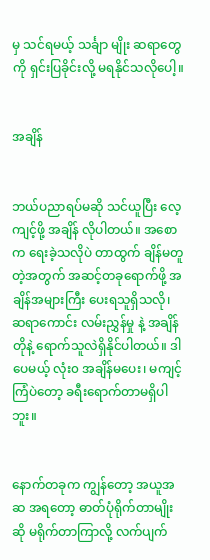မှ သင်ရမယ့် သင်္ချာ မျိုး ဆရာတွေကို ရှင်းပြခိုင်းလို့ မရနိုင်သလိုပေါ့။


အချိန်


ဘယ်ပညာရပ်မဆို သင်ယူပြီး လေ့ကျင့်ဖို့ အချိန် လိုပါတယ်။ အစောက ရေးခဲ့သလိုပဲ တာထွက် ချိန်မတူတဲ့အတွက် အဆင့်တခုရောက်ဖို့ အချိန်အများကြီး ပေးရသူရှိသလို၊ ဆရာကောင်း လမ်းညွှန်မှု နဲ့ အချိန်တိုနဲ့ ရောက်သူလဲရှိနိုင်ပါတယ်။ ဒါပေမယ့် လုံး၀ အချိန်မပေး၊ မကျင့်ကြံပဲတော့ ခရီးရောက်တာမရှိပါဘူး။


နောက်တခုက ကျွန်တော့ အယူအဆ အရတော့ ဓာတ်ပုံရိုက်တာမျိုးဆို မရိုက်တာကြာလို့ လက်ပျက်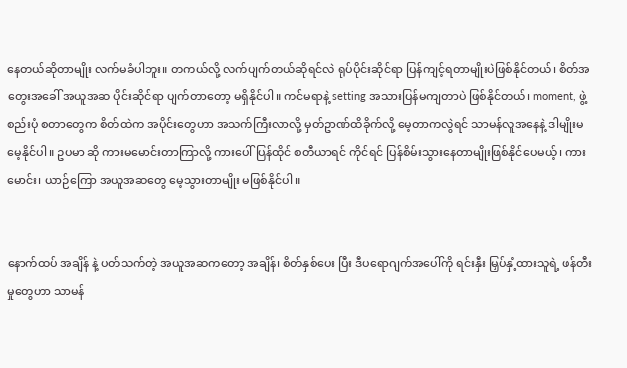နေတယ်ဆိုတာမျိုး လက်မခံပါဘူး။ တကယ်လို့ လက်ပျက်တယ်ဆိုရင်လဲ ရုပ်ပိုင်းဆိုင်ရာ ပြန်ကျင့်ရတာမျိုးပဲဖြစ်နိုင်တယ်၊ စိတ်အတွေးအခေါ် အယူအဆ ပိုင်းဆိုင်ရာ ပျက်တာတော့ မရှိနိုင်ပါ။ ကင်မရာနဲ့ setting အသားပြန်မကျတာပဲ ဖြစ်နိုင်တယ်၊ moment, ဖွဲ့စည်းပုံ စတာတွေက စိတ်ထဲက အပိုင်းတွေဟာ အသက်ကြီးလာလို့ မှတ်ဥာဏ်ထိခိုက်လို့ မေ့တာကလွဲရင် သာမန်လူအနေနဲ့ ဒါမျိုးမမေ့နိုင်ပါ။ ဥပမာ ဆို ကားမမောင်းတာကြာလို့ ကားပေါ်ပြန်ထိုင် စတီယာရင် ကိုင်ရင် ပြန်စိမ်းသွားနေတာမျိုးဖြစ်နိုင်ပေမယ့်၊ ကားမောင်း၊ ယာဉ်ကြော အယူအဆတွေ မေ့သွားတာမျိုး မဖြစ်နိုင်ပါ။


နောက်ထပ် အချိန် နဲ့ ပတ်သက်တဲ့ အယူအဆကတော့ အချိန်၊ စိတ်နှစ်ပေး ပြီး ဒီပရောဂျက်အပေါ်ကို ရင်းနှီး မြှပ်နှံ့ထားသူရဲ့ ဖန်တီးမှုတွေဟာ သာမန်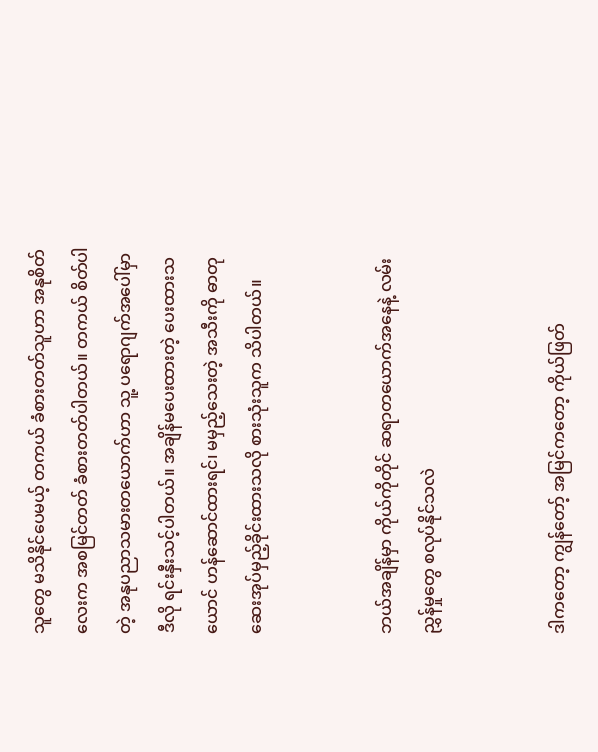သူတွေ မသိနိုင်ပေမယ့် တကယ် ခံစားတတ်သူဟာ အနုစိတ်လေးက အစမြင်တတ် ခံစားတတ်ပါတယ်။ တကယ် စိတ်ပါတဲ့ အနုပညာသမားတယောက်ဟာ သူ့ ပရောဂျက်အပေါ်မှာ ဒီလို ရင်းနှီးသင့်ပါတယ်။ အချိန်မပေးထားတဲ့ ပေးထားသယောင် ဟန်ဆောင်ထားရင်၊ မမှည့်သေးတဲ့ အသီးကို ဓာတုဆေးအုပ်မှည့်ခိုင်းထားသလို စားသုံးသူက သိပါတယ်။


ဘယ်အချိန်မှာ ကိုယ်ကိုတိုင် ဆရာတယောက်အနေနဲ့ လမ်းညွှန်မှုတွေ စလုပ်နိုင်သလဲ


ဒါကတော့ ကျွန်တော့် အမြင်ကတော့ ကိုယ်ဖြတ်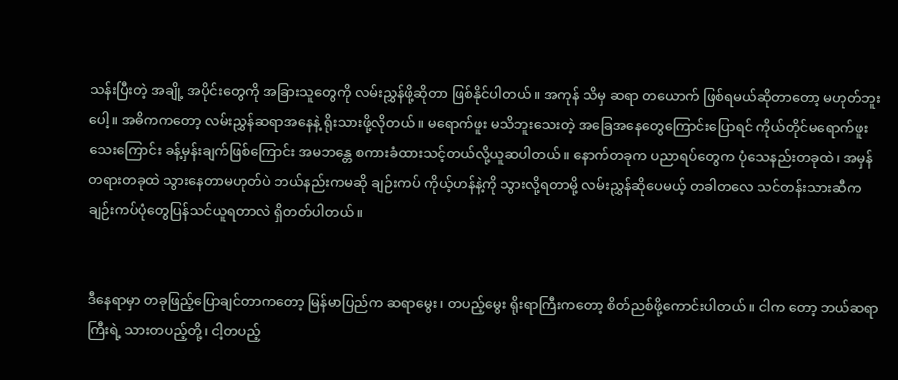သန်းပြီးတဲ့ အချို့ အပိုင်းတွေကို အခြားသူတွေကို လမ်းညွှန်ဖို့ဆိုတာ ဖြစ်နိုင်ပါတယ်။ အကုန် သိမှ ဆရာ တယောက် ဖြစ်ရမယ်ဆိုတာတော့ မဟုတ်ဘူးပေါ့။ အဓိကကတော့ လမ်းညွှန်ဆရာအနေနဲ့ ရိုးသားဖို့လိုတယ်။ မရောက်ဖူး မသိဘူးသေးတဲ့ အခြေအနေတွေကြောင်းပြောရင် ကိုယ်တိုင်မရောက်ဖူးသေးကြောင်း ခန့်မှန်းချက်ဖြစ်ကြောင်း အမဘန္တေ စကားခံထားသင့်တယ်လို့ယူဆပါတယ်။ နောက်တခုက ပညာရပ်တွေက ပုံသေနည်းတခုထဲ၊ အမှန်တရားတခုထဲ သွားနေတာမဟုတ်ပဲ ဘယ်နည်းကမဆို ချဉ်းကပ် ကိုယ့်ဟန်နဲ့ကို သွားလို့ရတာမို့ လမ်းညွှန်ဆိုပေမယ့် တခါတလေ သင်တန်းသားဆီက ချဉ်းကပ်ပုံတွေပြန်သင်ယူရတာလဲ ရှိတတ်ပါတယ်။


ဒီနေရာမှာ တခုဖြည့်ပြောချင်တာကတော့ မြန်မာပြည်က ဆရာမွေး၊ တပည့်မွေး ရိုးရာကြီးကတော့ စိတ်ညစ်ဖို့ကောင်းပါတယ်။ ငါက တော့ ဘယ်ဆရာကြီးရဲ့ သားတပည့်တို့၊ ငါ့တပည့်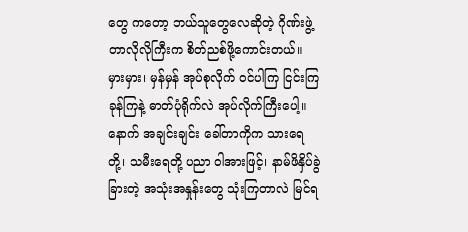တွေ ကတော့ ဘယ်သူတွေလေဆိုတဲ့ ဂိုဏ်းဖွဲ့တာလိုလိုကြီးက စိတ်ညစ်ဖို့ကောင်းတယ်။ မှားမှား၊ မှန်မှန် အုပ်စုလိုက် ဝင်ပါကြ ငြင်းကြခုန်ကြနဲ့ ဓာတ်ပုံရိုက်လဲ အုပ်လိုက်ကြီးပေါ့။ နောက် အချင်းချင်း ခေါ်တာကိုက သားရေတို့၊ သမီးရေတို့ ပညာ ဝါအားဖြင့်၊ နာမ်ဖိနှိပ်ခွဲခြားတဲ့ အသုံးအနှုန်းတွေ သုံးကြတာလဲ မြင်ရ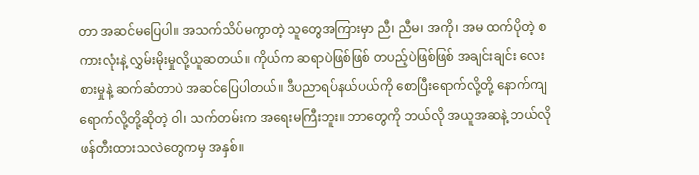တာ အဆင်မပြေပါ။ အသက်သိပ်မကွာတဲ့ သူတွေအကြားမှာ ညီ၊ ညီမ၊ အကို၊ အမ ထက်ပိုတဲ့ စကားလုံးနဲ့ လွှမ်းမိုးမှုလို့ယူဆတယ်။ ကိုယ်က ဆရာပဲဖြစ်ဖြစ် တပည့်ပဲဖြစ်ဖြစ် အချင်းချင်း လေးစားမှုနဲ့ ဆက်ဆံတာပဲ အဆင်ပြေပါတယ်။ ဒီပညာရပ်နယ်ပယ်ကို စောပြီးရောက်လို့တို့ နောက်ကျရောက်လို့တို့ဆိုတဲ့ ဝါ၊ သက်တမ်းက အရေးမကြီးဘူး။ ဘာတွေကို ဘယ်လို အယူအဆနဲ့ ဘယ်လိုဖန်တီးထားသလဲတွေကမှ အနှစ်။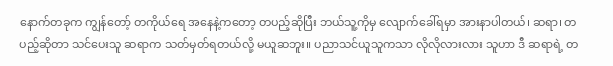နောက်တခုက ကျွန်တော့် တကိုယ်ရေ အနေနဲ့ကတော့ တပည့်ဆိုပြီး ဘယ်သူ့ကိုမှ လျောက်ခေါ်ရမှာ အားနာပါတယ်၊ ဆရာ၊ တပည့်ဆိုတာ သင်ပေးသူ ဆရာက သတ်မှတ်ရတယ်လို့ မယူဆဘူး။ ပညာသင်ယူသူကသာ လိုလိုလားလား သူဟာ ဒီ ဆရာရဲ့ တ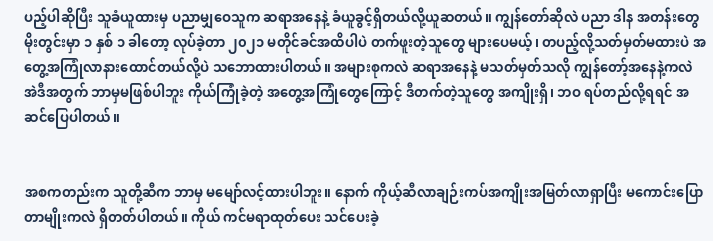ပည့်ပါဆိုပြီး သူခံယူထားမှ ပညာမျှဝေသူက ဆရာအနေနဲ့ ခံယူခွင့်ရှိတယ်လို့ယူဆတယ်။ ကျွန်တော်ဆိုလဲ ပညာ ဒါန အတန်းတွေ မိုးတွင်းမှာ ၁ နှစ် ၁ ခါတော့ လုပ်ခဲ့တာ ၂၀၂၁ မတိုင်ခင်အထိပါပဲ တက်ဖူးတဲ့သူတွေ များပေမယ့်၊ တပည့်လို့သတ်မှတ်မထားပဲ အတွေ့အကြုံလာနားထောင်တယ်လို့ပဲ သဘောထားပါတယ်။ အများစုကလဲ ဆရာအနေနဲ့ မသတ်မှတ်သလို ကျွန်တော့်အနေနဲ့ကလဲ အဲဒီအတွက် ဘာမှမဖြစ်ပါဘူး ကိုယ်ကြုံခဲ့တဲ့ အတွေ့အကြုံတွေကြောင့် ဒီတက်တဲ့သူတွေ အကျိုးရှိ၊ ဘဝ ရပ်တည်လို့ရရင် အဆင်ပြေပါတယ်။


အစကတည်းက သူတို့ဆီက ဘာမှ မမျော်လင့်ထားပါဘူး။ နောက် ကိုယ့်ဆီလာချဉ်းကပ်အကျိုးအမြတ်လာရှာပြီး မကောင်းပြောတာမျိုးကလဲ ရှိတတ်ပါတယ်။ ကိုယ် ကင်မရာထုတ်ပေး သင်ပေးခဲ့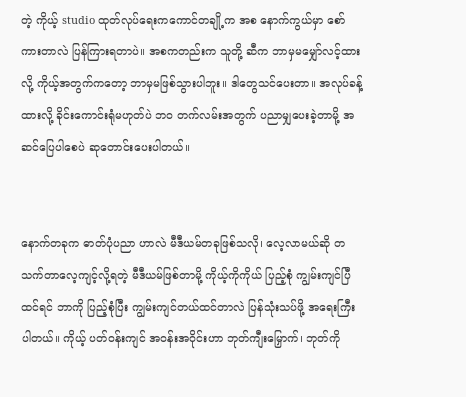တဲ့ ကိုယ့် studio ထုတ်လုပ်ရေးကကောင်တချို့က အစ နောက်ကွယ်မှာ စော်ကားတာလဲ ပြန်ကြားရတာပဲ။ အစကတည်းက သူတို့ ဆီက ဘာမှမမျှော်လင့်ထားလို့ ကိုယ့်အတွက်ကတော့ ဘာမှမဖြစ်သွားပါဘူး။ ဒါတွေသင်ပေးတာ။ အလုပ်ခန့်ထားလို့ ခိုင်းကောင်းရုံမဟုတ်ပဲ ဘဝ တက်လမ်းအတွက် ပညာမျှပေးခဲ့တာမို့ အဆင်ပြေပါစေပဲ ဆုတောင်းပေးပါတယ်။


နောက်တခုက ဓာတ်ပုံပညာ ဟာလဲ မီဒီယမ်တခုဖြစ်သလို၊ လေ့လာမယ်ဆို တသက်တာလေ့ကျင့်လို့ရတဲ့ မီဒီယမ်ဖြစ်တာမို့ ကိုယ့်ကိုကိုယ် ပြည့်စုံ ကျွမ်းကျင်ပြီထင်ရင် ဘာကို ပြည့်စုံပြီး ကျွမ်းကျင်တယ်ထင်တာလဲ ပြန်သုံးသပ်ဖို့ အရေးကြီးပါတယ်။ ကိုယ့် ပတ်ဝန်းကျင် အဝန်းအဝိုင်းဟာ ဘုတ်ကျီးမြှောက်၊ ဘုတ်ကို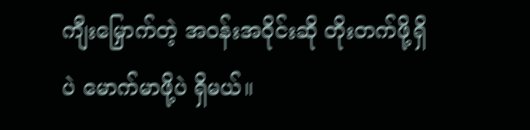ကျီးမြှောက်တဲ့ အဝန်းအဝိုင်းဆို တိုးတက်ဖို့ရှိပဲ မောက်မာဖို့ပဲ ရှိမယ်။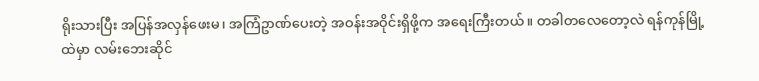ရိုးသားပြီး အပြန်အလှန်ဖေးမ၊ အကြံဥာဏ်ပေးတဲ့ အဝန်းအဝိုင်းရှိဖို့က အရေးကြီးတယ်။ တခါတလေတော့လဲ ရန်ကုန်မြို့ထဲမှာ လမ်းဘေးဆိုင်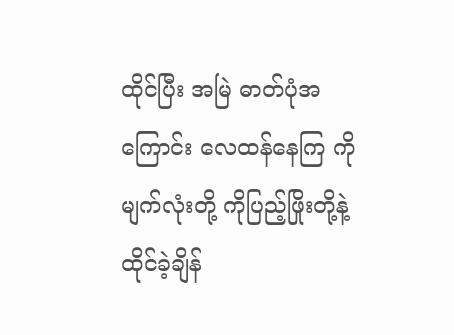ထိုင်ပြီး အမြဲ ဓာတ်ပုံအကြောင်း လေထန်နေကြ ကိုမျက်လုံးတို့ ကိုပြည့်ဖြိုးတို့နဲ့ ထိုင်ခဲ့ချိန်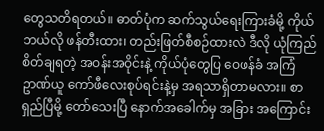တွေသတိရတယ်။ ဓာတ်ပုံက ဆက်သွယ်ရေးကြားခံမို့ ကိုယ်ဘယ်လို ဖန်တီးထား၊ တည်းဖြတ်စီစဉ်ထားလဲ ဒီလို ယုံကြည်စိတ်ချရတဲ့ အဝန်းအဝိုင်းနဲ့ ကိုယ်ပုံတွေပြ ဝေဖန်ခံ အကြံဥာဏ်ယူ ကော်ဖီလေးစုပ်ရင်းနဲ့မှ အရသာရှိတာမလား။ စာရှည်ပြီမို့ တော်သေးပြီ နောက်အခေါက်မှ အခြား အကြောင်း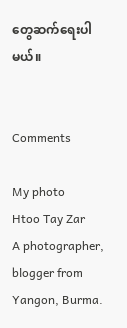တွေဆက်ရေးပါမယ်။


Comments

My photo
Htoo Tay Zar
A photographer, blogger from Yangon, Burma.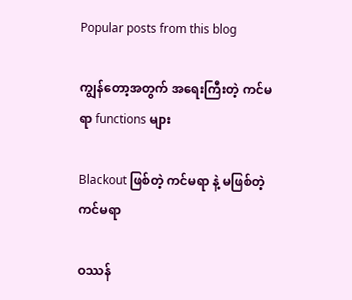Popular posts from this blog

ကျွန်တော့အတွက် အရေးကြီးတဲ့ ကင်မရာ functions များ

Blackout ဖြစ်တဲ့ ကင်မရာ နဲ့ မဖြစ်တဲ့ ကင်မရာ

ဝဿန်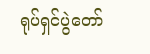ရုပ်ရှင်ပွဲတော်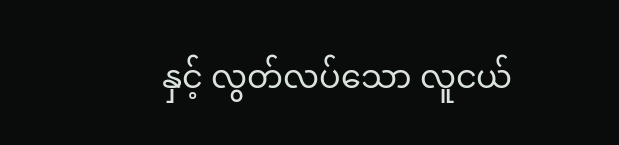နှင့် လွတ်လပ်သော လူငယ်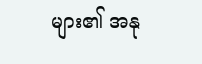များ၏ အနု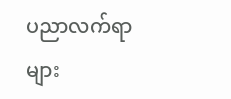ပညာလက်ရာများ